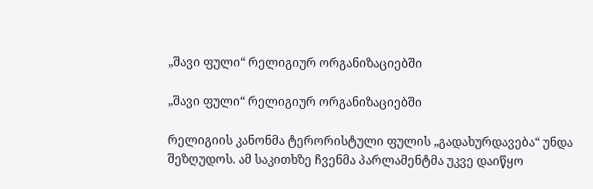„შავი ფული“ რელიგიურ ორგანიზაციებში

„შავი ფული“ რელიგიურ ორგანიზაციებში

რელიგიის კანონმა ტერორისტული ფულის „გადახურდავება“ უნდა შეზღუდოს. ამ საკითხზე ჩვენმა პარლამენტმა უკვე დაიწყო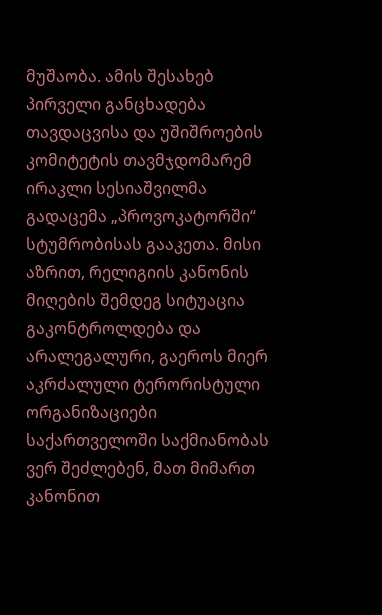მუშაობა. ამის შესახებ პირველი განცხადება თავდაცვისა და უშიშროების კომიტეტის თავმჯდომარემ ირაკლი სესიაშვილმა გადაცემა „პროვოკატორში“ სტუმრობისას გააკეთა. მისი აზრით, რელიგიის კანონის მიღების შემდეგ სიტუაცია გაკონტროლდება და არალეგალური, გაეროს მიერ აკრძალული ტერორისტული ორგანიზაციები საქართველოში საქმიანობას ვერ შეძლებენ, მათ მიმართ კანონით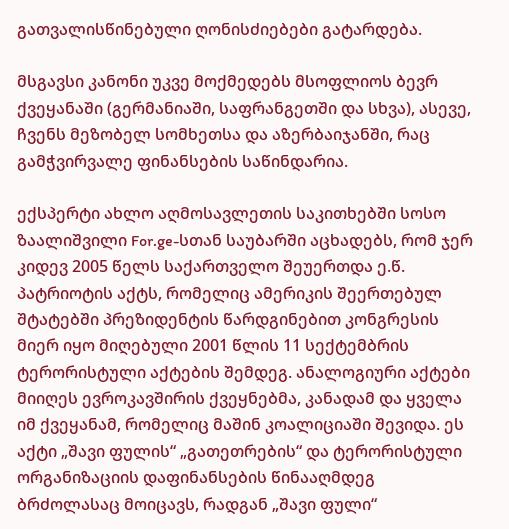გათვალისწინებული ღონისძიებები გატარდება.

მსგავსი კანონი უკვე მოქმედებს მსოფლიოს ბევრ ქვეყანაში (გერმანიაში, საფრანგეთში და სხვა), ასევე, ჩვენს მეზობელ სომხეთსა და აზერბაიჯანში, რაც გამჭვირვალე ფინანსების საწინდარია.

ექსპერტი ახლო აღმოსავლეთის საკითხებში სოსო ზაალიშვილი For.ge-სთან საუბარში აცხადებს, რომ ჯერ კიდევ 2005 წელს საქართველო შეუერთდა ე.წ. პატრიოტის აქტს, რომელიც ამერიკის შეერთებულ შტატებში პრეზიდენტის წარდგინებით კონგრესის მიერ იყო მიღებული 2001 წლის 11 სექტემბრის ტერორისტული აქტების შემდეგ. ანალოგიური აქტები მიიღეს ევროკავშირის ქვეყნებმა, კანადამ და ყველა იმ ქვეყანამ, რომელიც მაშინ კოალიციაში შევიდა. ეს აქტი „შავი ფულის“ „გათეთრების“ და ტერორისტული ორგანიზაციის დაფინანსების წინააღმდეგ ბრძოლასაც მოიცავს, რადგან „შავი ფული“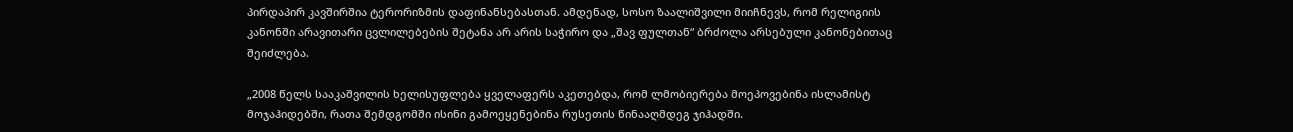პირდაპირ კავშირშია ტერორიზმის დაფინანსებასთან. ამდენად, სოსო ზაალიშვილი მიიჩნევს, რომ რელიგიის კანონში არავითარი ცვლილებების შეტანა არ არის საჭირო და „შავ ფულთან“ ბრძოლა არსებული კანონებითაც შეიძლება.

„2008 წელს სააკაშვილის ხელისუფლება ყველაფერს აკეთებდა, რომ ლმობიერება მოეპოვებინა ისლამისტ მოჯაჰიდებში, რათა შემდგომში ისინი გამოეყენებინა რუსეთის წინააღმდეგ ჯიჰადში.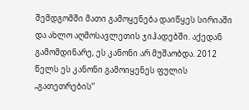შემდგომში მათი გამოყენება დაიწყეს სირიაში და ახლო აღმოსავლეთის ჯიჰადებში. აქედან გამომდინარე, ეს კანონი არ მუშაობდა. 2012 წელს ეს კანონი გამოიყენეს ფულის „გათეთრების“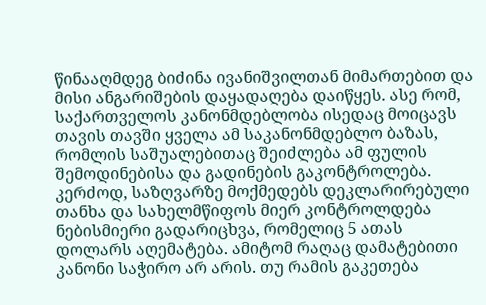წინააღმდეგ ბიძინა ივანიშვილთან მიმართებით და მისი ანგარიშების დაყადაღება დაიწყეს. ასე რომ, საქართველოს კანონმდებლობა ისედაც მოიცავს თავის თავში ყველა ამ საკანონმდებლო ბაზას, რომლის საშუალებითაც შეიძლება ამ ფულის შემოდინებისა და გადინების გაკონტროლება. კერძოდ, საზღვარზე მოქმედებს დეკლარირებული თანხა და სახელმწიფოს მიერ კონტროლდება ნებისმიერი გადარიცხვა, რომელიც 5 ათას დოლარს აღემატება. ამიტომ რაღაც დამატებითი კანონი საჭირო არ არის. თუ რამის გაკეთება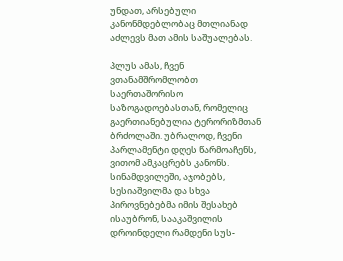უნდათ, არსებული კანონმდებლობაც მთლიანად აძლევს მათ ამის საშუალებას.

პლუს ამას, ჩვენ ვთანამშრომლობთ საერთაშორისო საზოგადოებასთან, რომელიც გაერთიანებულია ტერორიზმთან ბრძოლაში. უბრალოდ, ჩვენი პარლამენტი დღეს წარმოაჩენს, ვითომ ამკაცრებს კანონს. სინამდვილეში, აჯობებს, სესიაშვილმა და სხვა პიროვნებებმა იმის შესახებ ისაუბრონ, სააკაშვილის დროინდელი რამდენი სუს-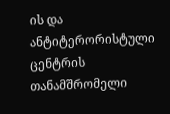ის და ანტიტერორისტული ცენტრის თანამშრომელი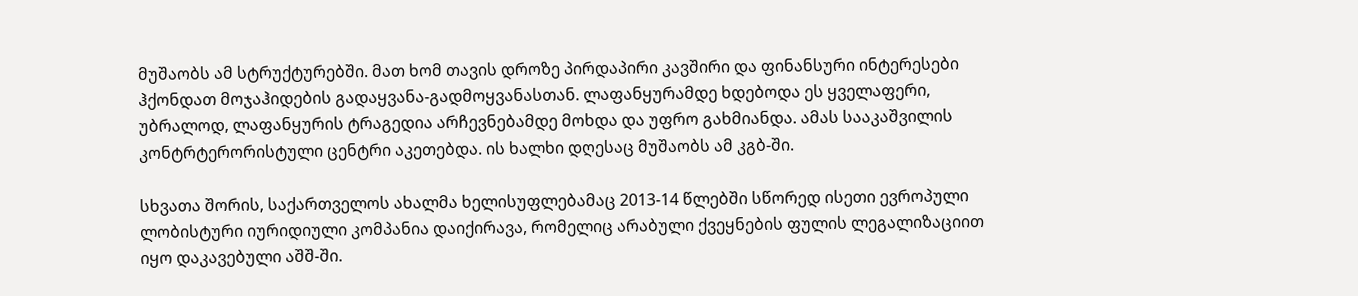მუშაობს ამ სტრუქტურებში. მათ ხომ თავის დროზე პირდაპირი კავშირი და ფინანსური ინტერესები ჰქონდათ მოჯაჰიდების გადაყვანა-გადმოყვანასთან. ლაფანყურამდე ხდებოდა ეს ყველაფერი, უბრალოდ, ლაფანყურის ტრაგედია არჩევნებამდე მოხდა და უფრო გახმიანდა. ამას სააკაშვილის კონტრტერორისტული ცენტრი აკეთებდა. ის ხალხი დღესაც მუშაობს ამ კგბ-ში.

სხვათა შორის, საქართველოს ახალმა ხელისუფლებამაც 2013-14 წლებში სწორედ ისეთი ევროპული ლობისტური იურიდიული კომპანია დაიქირავა, რომელიც არაბული ქვეყნების ფულის ლეგალიზაციით იყო დაკავებული აშშ-ში.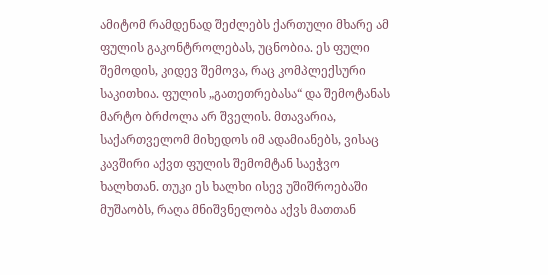ამიტომ რამდენად შეძლებს ქართული მხარე ამ ფულის გაკონტროლებას, უცნობია. ეს ფული შემოდის, კიდევ შემოვა, რაც კომპლექსური საკითხია. ფულის „გათეთრებასა“ და შემოტანას მარტო ბრძოლა არ შველის. მთავარია, საქართველომ მიხედოს იმ ადამიანებს, ვისაც კავშირი აქვთ ფულის შემომტან საეჭვო ხალხთან. თუკი ეს ხალხი ისევ უშიშროებაში მუშაობს, რაღა მნიშვნელობა აქვს მათთან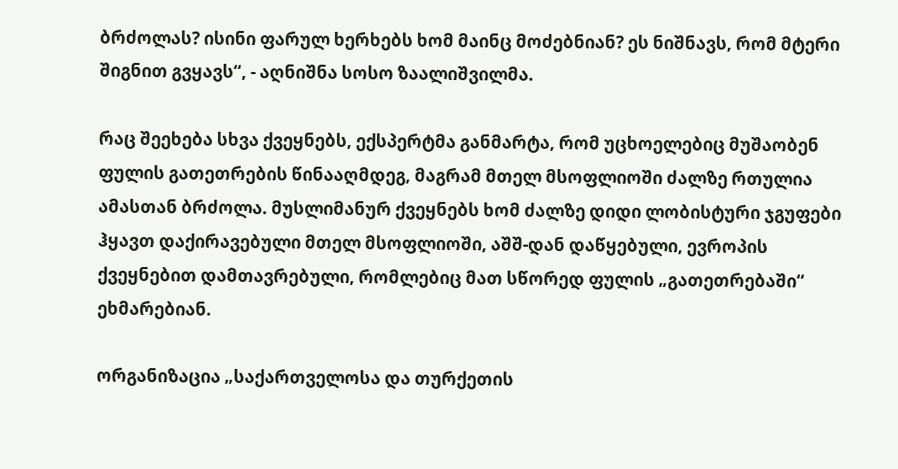ბრძოლას? ისინი ფარულ ხერხებს ხომ მაინც მოძებნიან? ეს ნიშნავს, რომ მტერი შიგნით გვყავს“, - აღნიშნა სოსო ზაალიშვილმა.

რაც შეეხება სხვა ქვეყნებს, ექსპერტმა განმარტა, რომ უცხოელებიც მუშაობენ ფულის გათეთრების წინააღმდეგ, მაგრამ მთელ მსოფლიოში ძალზე რთულია ამასთან ბრძოლა. მუსლიმანურ ქვეყნებს ხომ ძალზე დიდი ლობისტური ჯგუფები ჰყავთ დაქირავებული მთელ მსოფლიოში, აშშ-დან დაწყებული, ევროპის ქვეყნებით დამთავრებული, რომლებიც მათ სწორედ ფულის „გათეთრებაში“ ეხმარებიან.

ორგანიზაცია „საქართველოსა და თურქეთის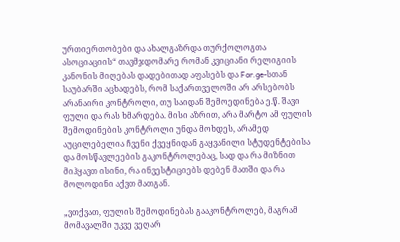ურთიერთობები და ახალგაზრდა თურქოლოგთა ასოციაციის“ თავმჯდომარე რომან კვიციანი რელიგიის კანონის მიღებას დადებითად აფასებს და For.ge-სთან საუბარში აცხადებს, რომ საქართველოში არ არსებობს არანაირი კონტროლი, თუ საიდან შემოედინება ე.წ. შავი ფული და რას ხმარდება. მისი აზრით, არა მარტო ამ ფულის შემოდინების კონტროლი უნდა მოხდეს, არამედ აუცილებელია ჩვენი ქვეყნიდან გაყვანილი სტუდენტებისა და მოსწავლეების გაკონტროლებაც, სად და რა მიზნით მიჰყავთ ისინი, რა ინვესტიციებს დებენ მათში და რა მოლოდინი აქვთ მათგან.

„ვთქვათ, ფულის შემოდინებას გააკონტროლებ, მაგრამ მომავალში უკვე ვეღარ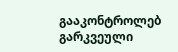გააკონტროლებ გარკვეული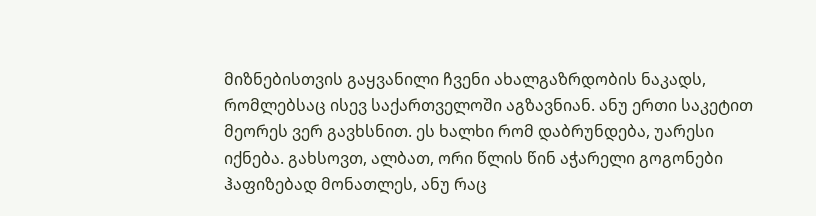მიზნებისთვის გაყვანილი ჩვენი ახალგაზრდობის ნაკადს, რომლებსაც ისევ საქართველოში აგზავნიან. ანუ ერთი საკეტით მეორეს ვერ გავხსნით. ეს ხალხი რომ დაბრუნდება, უარესი იქნება. გახსოვთ, ალბათ, ორი წლის წინ აჭარელი გოგონები ჰაფიზებად მონათლეს, ანუ რაც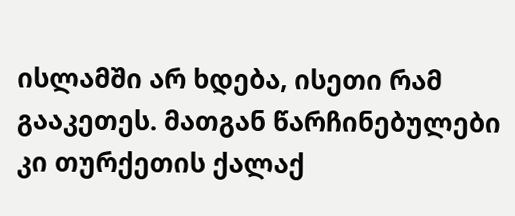ისლამში არ ხდება, ისეთი რამ გააკეთეს. მათგან წარჩინებულები კი თურქეთის ქალაქ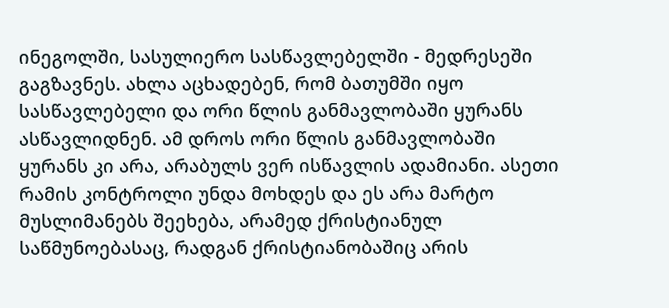ინეგოლში, სასულიერო სასწავლებელში - მედრესეში გაგზავნეს. ახლა აცხადებენ, რომ ბათუმში იყო სასწავლებელი და ორი წლის განმავლობაში ყურანს ასწავლიდნენ. ამ დროს ორი წლის განმავლობაში ყურანს კი არა, არაბულს ვერ ისწავლის ადამიანი. ასეთი რამის კონტროლი უნდა მოხდეს და ეს არა მარტო მუსლიმანებს შეეხება, არამედ ქრისტიანულ საწმუნოებასაც, რადგან ქრისტიანობაშიც არის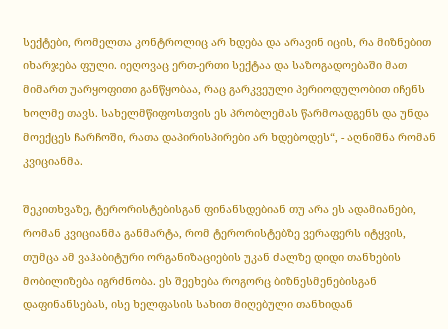სექტები, რომელთა კონტროლიც არ ხდება და არავინ იცის, რა მიზნებით იხარჯება ფული. იეღოვაც ერთ-ერთი სექტაა და საზოგადოებაში მათ მიმართ უარყოფითი განწყობაა, რაც გარკვეული პერიოდულობით იჩენს ხოლმე თავს. სახელმწიფოსთვის ეს პრობლემას წარმოადგენს და უნდა მოექცეს ჩარჩოში, რათა დაპირისპირები არ ხდებოდეს“, - აღნიშნა რომან კვიციანმა.

შეკითხვაზე, ტერორისტებისგან ფინანსდებიან თუ არა ეს ადამიანები, რომან კვიციანმა განმარტა, რომ ტერორისტებზე ვერაფერს იტყვის, თუმცა ამ ვაჰაბიტური ორგანიზაციების უკან ძალზე დიდი თანხების მობილიზება იგრძნობა. ეს შეეხება როგორც ბიზნესმენებისგან დაფინანსებას, ისე ხელფასის სახით მიღებული თანხიდან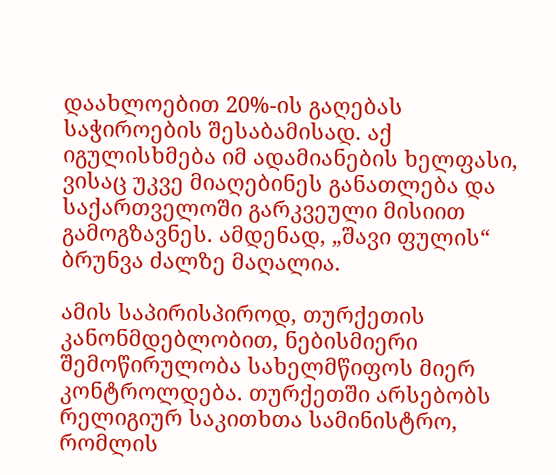დაახლოებით 20%-ის გაღებას საჭიროების შესაბამისად. აქ იგულისხმება იმ ადამიანების ხელფასი, ვისაც უკვე მიაღებინეს განათლება და საქართველოში გარკვეული მისიით გამოგზავნეს. ამდენად, „შავი ფულის“ ბრუნვა ძალზე მაღალია.

ამის საპირისპიროდ, თურქეთის კანონმდებლობით, ნებისმიერი შემოწირულობა სახელმწიფოს მიერ კონტროლდება. თურქეთში არსებობს რელიგიურ საკითხთა სამინისტრო, რომლის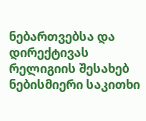ნებართვებსა და დირექტივას რელიგიის შესახებ ნებისმიერი საკითხი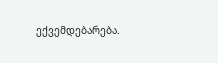ექვემდებარება.